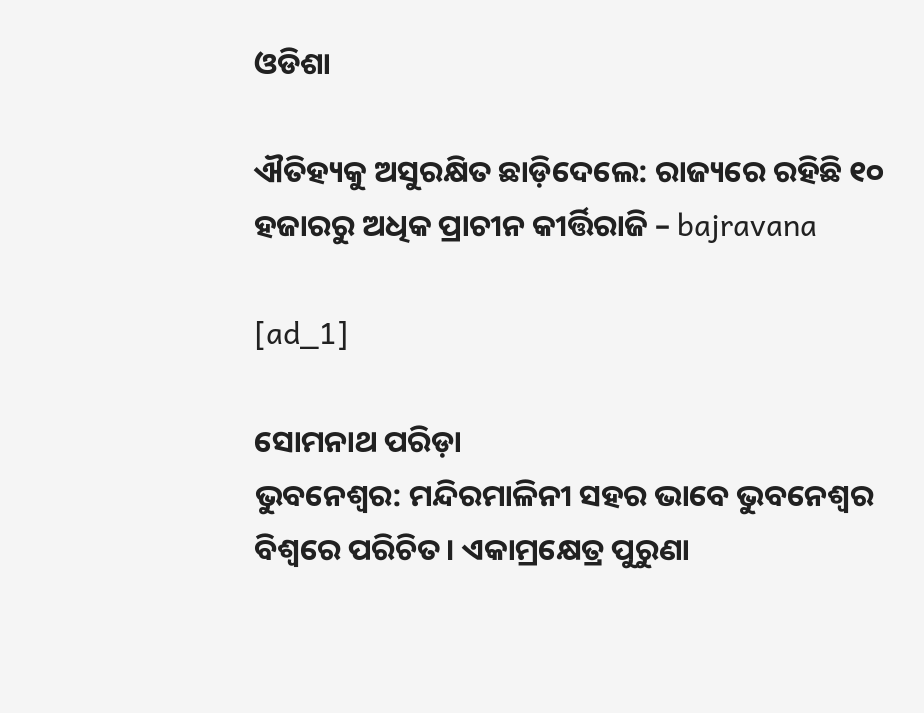ଓଡିଶା

ଐତିହ୍ୟକୁ ଅସୁରକ୍ଷିତ ଛାଡ଼ିଦେଲେ: ରାଜ୍ୟରେ ରହିଛି ୧୦ ହଜାରରୁ ଅଧିକ ପ୍ରାଚୀନ କୀର୍ତ୍ତିରାଜି – bajravana

[ad_1]

ସୋମନାଥ ପରିଡ଼ା
ଭୁବନେଶ୍ୱର: ମନ୍ଦିରମାଳିନୀ ସହର ଭାବେ ଭୁବନେଶ୍ବର ବିଶ୍ବରେ ପରିଚିତ। ଏକାମ୍ରକ୍ଷେତ୍ର ପୁରୁଣା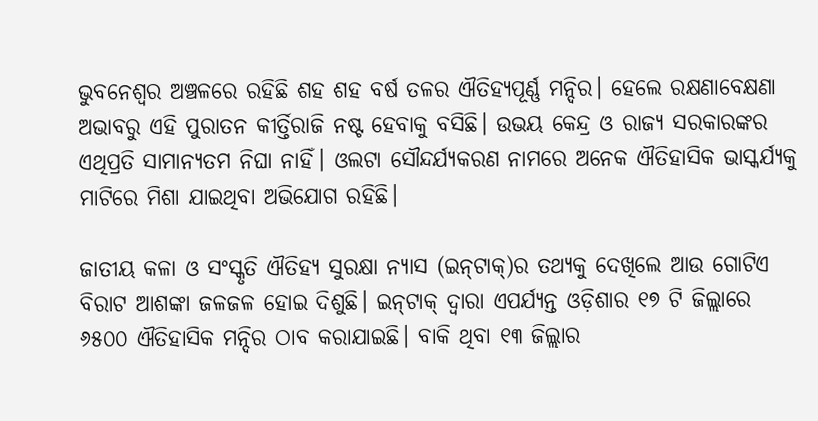ଭୁବନେଶ୍ବର ଅଞ୍ଚଳରେ ରହିଛି ଶହ ଶହ ବର୍ଷ ତଳର ଐତିହ୍ୟପୂର୍ଣ୍ଣ ମନ୍ଦିର। ହେଲେ ରକ୍ଷଣାବେକ୍ଷଣା ଅଭାବରୁ ଏହି ପୁରାତନ କୀର୍ତ୍ତିରାଜି ନଷ୍ଟ ହେବାକୁ ବସିଛି। ଉଭୟ କେନ୍ଦ୍ର ଓ ରାଜ୍ୟ ସରକାରଙ୍କର ଏଥିପ୍ରତି ସାମାନ୍ୟତମ ନିଘା ନାହିଁ। ଓଲଟା ସୌନ୍ଦର୍ଯ୍ୟକରଣ ନାମରେ ଅନେକ ଐତିହାସିକ ଭାସ୍କର୍ଯ୍ୟକୁ ମାଟିରେ ମିଶା ଯାଇଥିବା ଅଭିଯୋଗ ରହିଛି।

ଜାତୀୟ କଳା ଓ ସଂସ୍କୃତି ଐତିହ୍ୟ ସୁରକ୍ଷା ନ୍ୟାସ (ଇନ୍‌ଟାକ୍‌)ର ତଥ୍ୟକୁ ଦେଖିଲେ ଆଉ ଗୋଟିଏ ବିରାଟ ଆଶଙ୍କା ଜଳଜଳ ହୋଇ ଦିଶୁଛି। ଇନ୍‌ଟାକ୍‌ ଦ୍ବାରା ଏପର୍ଯ୍ୟନ୍ତ ଓଡ଼ିଶାର ୧୭ ଟି ଜିଲ୍ଲାରେ ୬୫୦୦ ଐତିହାସିକ ମନ୍ଦିର ଠାବ କରାଯାଇଛି। ବାକି ଥିବା ୧୩ ଜିଲ୍ଲାର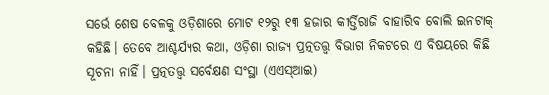ସର୍ଭେ ଶେଷ ବେଳକୁ ଓଡ଼ିଶାରେ ମୋଟ ୧୨ରୁ ୧୩ ହଜାର କୀର୍ତ୍ତିରାଜି ବାହାରିବ ବୋଲି ଇନଟାକ୍‌ କହିଛି। ତେବେ ଆଶ୍ଚର୍ଯ୍ୟର କଥା, ଓଡ଼ିଶା ରାଜ୍ୟ ପ୍ରତ୍ନତତ୍ତ୍ବ ବିଭାଗ ନିକଟରେ ଏ ବିଷୟରେ କିଛି ସୂଚନା ନାହିଁ। ପ୍ରତ୍ନତତ୍ତ୍ବ ସର୍ବେକ୍ଷଣ ସଂସ୍ଥା (ଏଏସ୍‌ଆଇ)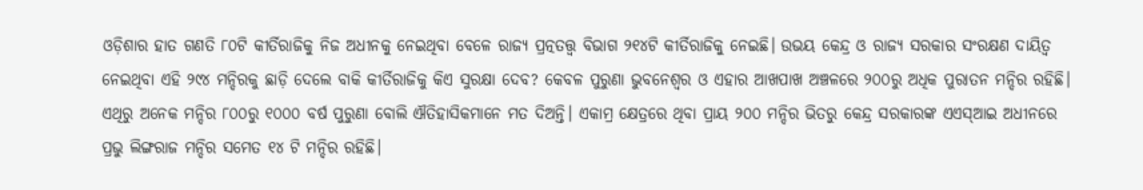ଓଡ଼ିଶାର ହାତ ଗଣତି ୮୦ଟି କୀର୍ତିରାଜିକୁ ନିଜ ଅଧୀନକୁ ନେଇଥିବା ବେଳେ ରାଜ୍ୟ ପ୍ରତ୍ନତତ୍ତ୍ବ ବିଭାଗ ୨୧୪ଟି କୀର୍ତିରାଜିକୁ ନେଇଛି। ଉଭୟ କେନ୍ଦ୍ର ଓ ରାଜ୍ୟ ସରକାର ସଂରକ୍ଷଣ ଦାୟିତ୍ବ ନେଇଥିବା ଏହି ୨୯୪ ମନ୍ଦିରକୁ ଛାଡ଼ି ଦେଲେ ବାକି କୀର୍ତିରାଜିକୁ କିଏ ସୁରକ୍ଷା ଦେବ? କେବଳ ପୁରୁଣା ଭୁବନେଶ୍ବର ଓ ଏହାର ଆଖପାଖ ଅଞ୍ଚଳରେ ୨୦୦ରୁ ଅଧିକ ପୁରାତନ ମନ୍ଦିର ରହିଛି। ଏଥିରୁ ଅନେକ ମନ୍ଦିର ୮୦୦ରୁ ୧୦୦୦ ବର୍ଷ ପୁରୁଣା ବୋଲି ଐତିହାସିକମାନେ ମତ ଦିଅନ୍ତି। ଏକାମ୍ର କ୍ଷେତ୍ରରେ ଥିବା ପ୍ରାୟ ୨୦୦ ମନ୍ଦିର ଭିତରୁ କେନ୍ଦ୍ର ସରକାରଙ୍କ ଏଏସ୍‌ଆଇ ଅଧୀନରେ ପ୍ରଭୁ ଲିଙ୍ଗରାଜ ମନ୍ଦିର ସମେତ ୧୪ ଟି ମନ୍ଦିର ରହିଛି।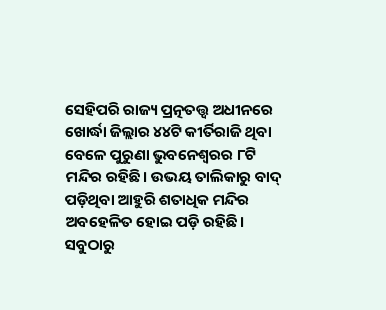ସେହିପରି ରାଜ୍ୟ ପ୍ରତ୍ନତତ୍ତ୍ବ ଅଧୀନରେ ଖୋର୍ଦ୍ଧା ଜିଲ୍ଲାର ୪୪ଟି କୀର୍ତିରାଜି ଥିବା ବେଳେ ପୁରୁଣା ଭୁବନେଶ୍ବରର ୮ଟି ମନ୍ଦିର ରହିଛି। ଉଭୟ ତାଲିକାରୁ ବାଦ୍‌ ପଡ଼ିଥିବା ଆହୁରି ଶତାଧିକ ମନ୍ଦିର ଅବହେଳିତ ହୋଇ ପଡ଼ି ରହିଛି। ସବୁଠାରୁ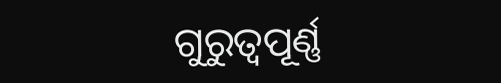ଗୁରୁତ୍ବପୂର୍ଣ୍ଣ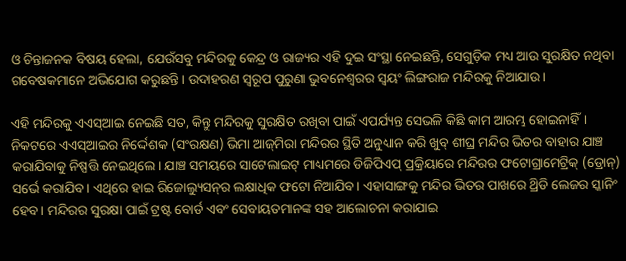ଓ ଚିନ୍ତାଜନକ ବିଷୟ ହେଲା, ଯେଉଁସବୁ ମନ୍ଦିରକୁ କେନ୍ଦ୍ର ଓ ରାଜ୍ୟର ଏହି ଦୁଇ ସଂସ୍ଥା ନେଇଛନ୍ତି, ସେଗୁଡ଼ିକ ମଧ୍ୟ ଆଉ ସୁରକ୍ଷିତ ନଥିବା ଗବେଷକମାନେ ଅଭିଯୋଗ କରୁଛନ୍ତି। ଉଦାହରଣ ସ୍ବରୂପ ପୁରୁଣା ଭୁବନେଶ୍ବରର ସ୍ବୟଂ ଲିଙ୍ଗରାଜ ମନ୍ଦିରକୁ ନିଆଯାଉ।

ଏହି ମନ୍ଦିରକୁ ଏଏସ୍‌ଆଇ ନେଇଛି ସତ, କିନ୍ତୁ ମନ୍ଦିରକୁ ସୁରକ୍ଷିତ ରଖିବା ପାଇଁ ଏପର୍ଯ୍ୟନ୍ତ ସେଭଳି କିଛି କାମ ଆରମ୍ଭ ହୋଇନାହିଁ। ନିକଟରେ ଏଏସ୍ଆଇର ନିର୍ଦ୍ଦେଶକ (ସଂରକ୍ଷଣ) ଭିମା ଆଜ୍‌ମିରା ମନ୍ଦିରର ସ୍ଥିତି ଅନୁଧ୍ୟାନ କରି ଖୁବ୍‌ ଶୀଘ୍ର ମନ୍ଦିର ଭିତର ବାହାର ଯାଞ୍ଚ କରାଯିବାକୁ ନିଷ୍ପତ୍ତି ନେଇଥିଲେ। ଯାଞ୍ଚ ସମୟରେ ସାଟେଲାଇଟ୍‌ ମାଧ୍ୟମରେ ଡିଜିପିଏପ୍‌ ପ୍ରକ୍ରିୟାରେ ମନ୍ଦିରର ଫଟୋଗ୍ରାମେଟ୍ରିକ୍‌ (ଡ୍ରୋନ୍‌) ସର୍ଭେ କରାଯିବ। ଏଥିରେ ହାଇ ରିଜୋଲ୍ୟୁସନ୍‌ର ଲକ୍ଷାଧିକ ଫଟୋ ନିଆଯିବ। ଏହାସାଙ୍ଗକୁ ମନ୍ଦିର ଭିତର ପାଖରେ ଥ୍ରିଡି ଲେଜର ସ୍କାନିଂ ହେବ। ମନ୍ଦିରର ସୁରକ୍ଷା ପାଇଁ ଟ୍ରଷ୍ଟ ବୋର୍ଡ ଏବଂ ସେବାୟତମାନଙ୍କ ସହ ଆଲୋଚନା କରାଯାଇ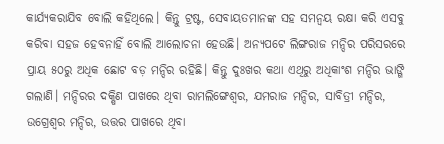କାର୍ଯ୍ୟକରାଯିବ ବୋଲି କହିଥିଲେ। କିନ୍ତୁ ଟ୍ରଷ୍ଟ, ସେବାୟତମାନଙ୍କ ସହ ସମନ୍ବୟ ରକ୍ଷା କରି ଏସବୁ କରିବା ସହଜ ହେବନାହିଁ ବୋଲି ଆଲୋଚନା ହେଉଛି। ଅନ୍ୟପଟେ ଲିଙ୍ଗରାଜ ମନ୍ଦିର ପରିସରରେ ପ୍ରାୟ ୫୦ରୁ ଅଧିକ ଛୋଟ ବଡ଼ ମନ୍ଦିର ରହିଛି। କିନ୍ତୁ ଦୁଃଖର କଥା ଏଥିରୁ ଅଧିକାଂଶ ମନ୍ଦିର ଭାଙ୍ଗି ଗଲାଣି। ମନ୍ଦିରର ଦକ୍ଷିଣ ପାଖରେ ଥିବା ରାମଲିଙ୍ଗେଶ୍ବର, ଯମରାଜ ମନ୍ଦିର, ସାବିତ୍ରୀ ମନ୍ଦିର, ଉଗ୍ରେଶ୍ବର ମନ୍ଦିର, ଉତ୍ତର ପାଖରେ ଥିବା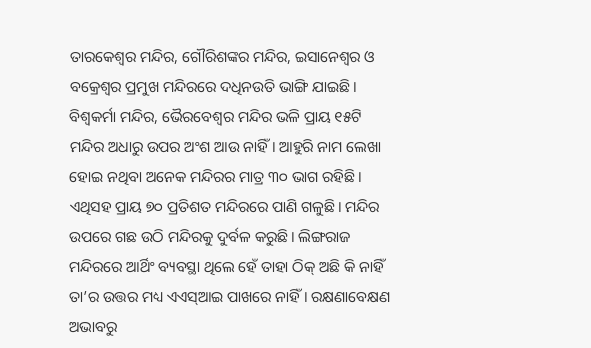ତାରକେଶ୍ବର ମନ୍ଦିର, ଗୌରିଶଙ୍କର ମନ୍ଦିର, ଇସାନେଶ୍ବର ଓ ବକ୍ରେଶ୍ବର ପ୍ରମୁଖ ମନ୍ଦିରରେ ଦଧିନଉତି ଭାଙ୍ଗି ଯାଇଛି। ବିଶ୍ବକର୍ମା ମନ୍ଦିର, ଭୈରବେଶ୍ବର ମନ୍ଦିର ଭଳି ପ୍ରାୟ ୧୫ଟି ମନ୍ଦିର ଅଧାରୁ ଉପର ଅଂଶ ଆଉ ନାହିଁ। ଆହୁରି ନାମ ଲେଖା ହୋଇ ନଥିବା ଅନେକ ମନ୍ଦିରର ମାତ୍ର ୩୦ ଭାଗ ରହିଛି। ଏଥିସହ ପ୍ରାୟ ୭୦ ପ୍ରତିଶତ ମନ୍ଦିରରେ ପାଣି ଗଳୁଛି। ମନ୍ଦିର ଉପରେ ଗଛ ଉଠି ମନ୍ଦିରକୁ ଦୁର୍ବଳ କରୁଛି। ଲିଙ୍ଗରାଜ ମନ୍ଦିରରେ ଆର୍ଥିଂ ବ୍ୟବସ୍ଥା ଥିଲେ ହେଁ ତାହା ଠିକ୍‌ ଅଛି କି ନାହିଁ ତା’ର ଉତ୍ତର ମଧ୍ୟ ଏଏସ୍‌ଆଇ ପାଖରେ ନାହିଁ। ରକ୍ଷଣାବେକ୍ଷଣ ଅଭାବରୁ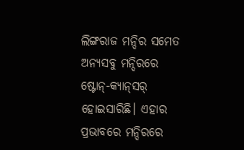ଲିଙ୍ଗରାଜ ମନ୍ଦିର ସମେତ ଅନ୍ୟସବୁ ମନ୍ଦିରରେ ଷ୍ଟୋନ୍‌-କ୍ୟାନ୍‌ସର୍‌ ହୋଇସାରିଛି। ଏହାର ପ୍ରଭାବରେ ମନ୍ଦିରରେ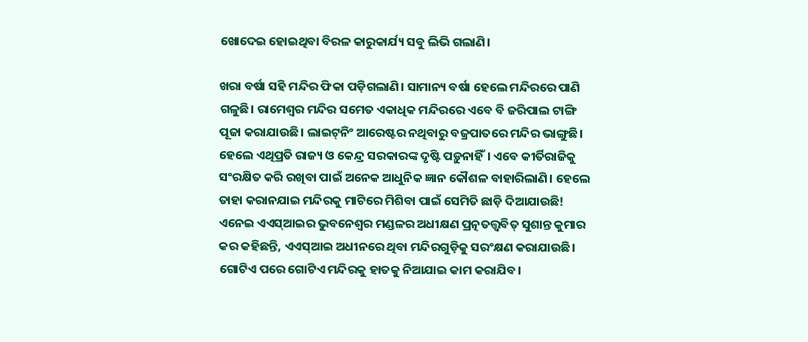ଖୋଦେଇ ହୋଇଥିବା ବିରଳ କାରୁକାର୍ଯ୍ୟ ସବୁ ଲିଭି ଗଲାଣି।

ଖରା ବର୍ଷା ସହି ମନ୍ଦିର ଫିକା ପଡ଼ିଗଲାଣି। ସାମାନ୍ୟ ବର୍ଷା ହେଲେ ମନ୍ଦିରରେ ପାଣି ଗଳୁଛି। ରାମେଶ୍ବର ମନ୍ଦିର ସମେତ ଏକାଧିକ ମନ୍ଦିରରେ ଏବେ ବି ଜରିପାଲ ଟାଙ୍ଗି ପୂଜା କରାଯାଉଛି। ଲାଇଟ୍‌ନିଂ ଆରେଷ୍ଟର ନଥିବାରୁ ବଜ୍ରପାତରେ ମନ୍ଦିର ଭାଙ୍ଗୁଛି। ହେଲେ ଏଥିପ୍ରତି ରାଜ୍ୟ ଓ କେନ୍ଦ୍ର ସରକାରଙ୍କ ଦୃଷ୍ଟି ପଡ଼ୁନାହିଁ। ଏବେ କୀର୍ତିରାଜିକୁ ସଂରକ୍ଷିତ କରି ରଖିବା ପାଇଁ ଅନେକ ଆଧୁନିକ ଜ୍ଞାନ କୌଶଳ ବାହାରିଲାଣି। ହେଲେ ତାହା କରାନଯାଇ ମନ୍ଦିରକୁ ମାଟିରେ ମିଶିବା ପାଇଁ ସେମିତି ଛାଡ଼ି ଦିଆଯାଉଛି! ଏନେଇ ଏଏସ୍‌ଆଇର ଭୁବନେଶ୍ବର ମଣ୍ଡଳର ଅଧୀକ୍ଷଣ ପ୍ରତ୍ନତତ୍ତ୍ବବିତ୍‌ ସୁଶାନ୍ତ କୁମାର କର କହିଛନ୍ତି, ଏଏସ୍‌ଆଇ ଅଧୀନରେ ଥିବା ମନ୍ଦିରଗୁଡ଼ିକୁ ସରଂକ୍ଷଣ କରାଯାଉଛି। ଗୋଟିଏ ପରେ ଗୋଟିଏ ମନ୍ଦିରକୁ ହାତକୁ ନିଆଯାଇ କାମ କରାଯିବ।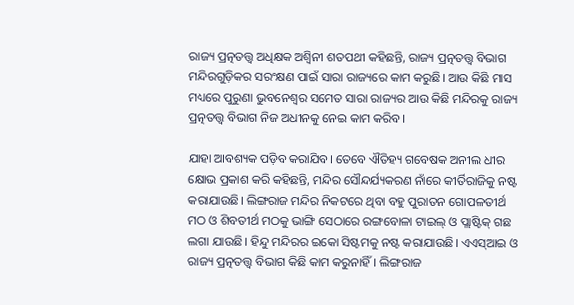ରାଜ୍ୟ ପ୍ରତ୍ନତତ୍ତ୍ବ ଅଧିକ୍ଷକ ଅଶ୍ବିନୀ ଶତପଥୀ କହିଛନ୍ତି, ରାଜ୍ୟ ପ୍ରତ୍ନତତ୍ତ୍ବ ବିଭାଗ ମନ୍ଦିରଗୁଡ଼ିକର ସରଂକ୍ଷଣ ପାଇଁ ସାରା ରାଜ୍ୟରେ କାମ କରୁଛି। ଆଉ କିଛି ମାସ ମଧ୍ୟରେ ପୁରୁଣା ଭୁବନେଶ୍ବର ସମେତ ସାରା ରାଜ୍ୟର ଆଉ କିଛି ମନ୍ଦିରକୁ ରାଜ୍ୟ ପ୍ରତ୍ନତତ୍ତ୍ବ ବିଭାଗ ନିଜ ଅଧୀନକୁ ନେଇ କାମ କରିବ।

ଯାହା ଆବଶ୍ୟକ ପଡ଼ିବ କରାଯିବ। ତେବେ ଐତିହ୍ୟ ଗବେଷକ ଅନୀଲ ଧୀର କ୍ଷୋଭ ପ୍ରକାଶ କରି କହିଛନ୍ତି, ମନ୍ଦିର ସୌନ୍ଦର୍ଯ୍ୟକରଣ ନାଁରେ କୀର୍ତିରାଜିକୁ ନଷ୍ଟ କରାଯାଉଛି। ଲିଙ୍ଗରାଜ ମନ୍ଦିର ନିକଟରେ ଥିବା ବହୁ ପୁରାତନ ଗୋପଳତୀର୍ଥ ମଠ ଓ ଶିବତୀର୍ଥ ମଠକୁ ଭାଙ୍ଗି ସେଠାରେ ରଙ୍ଗବୋଳା ଟାଇଲ୍‌ ଓ ପ୍ଲା‌ଷ୍ଟିକ୍‌ ଗଛ ଲଗା ଯାଉଛି। ହିନ୍ଦୁ ମନ୍ଦିରର ଇକୋ ସିଷ୍ଟମକୁ ନଷ୍ଟ କରାଯାଉଛି। ଏଏସ୍‌ଆଇ ଓ ରାଜ୍ୟ ପ୍ରତ୍ନତତ୍ତ୍ବ ବିଭାଗ କିଛି କାମ କରୁନାହିଁ। ଲିଙ୍ଗରାଜ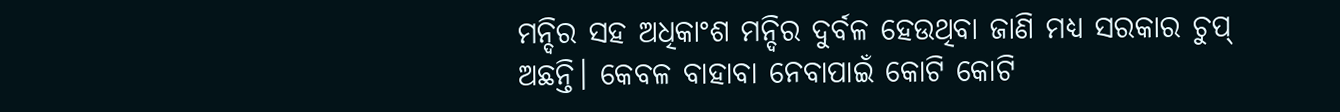ମନ୍ଦିର ସହ ଅଧିକାଂଶ ମନ୍ଦିର ଦୁର୍ବଳ ହେଉଥିବା ଜାଣି ମଧ୍ୟ ସରକାର ଚୁପ୍‌ ଅଛନ୍ତି। କେବଳ ବାହାବା ନେବାପାଇଁ କୋଟି କୋଟି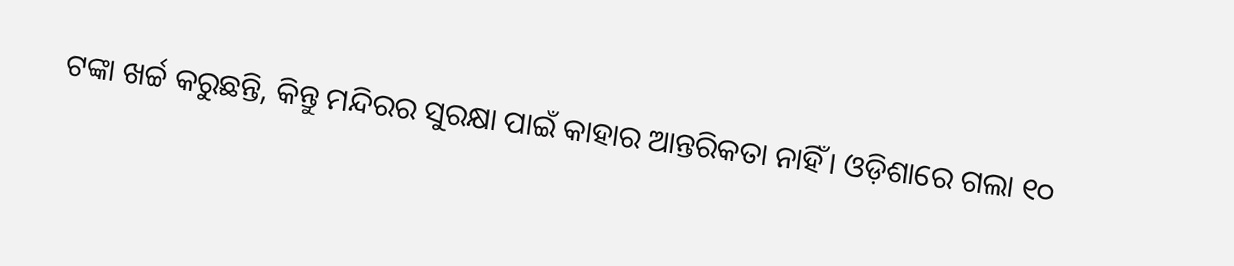ଟଙ୍କା ଖର୍ଚ୍ଚ କରୁଛନ୍ତି, କିନ୍ତୁ ମନ୍ଦିରର ସୁରକ୍ଷା ପାଇଁ କାହାର ଆନ୍ତରିକତା ନାହିଁ। ଓଡ଼ିଶାରେ ଗଲା ୧୦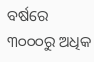ବର୍ଷରେ ୩୦୦୦ରୁ ଅଧିକ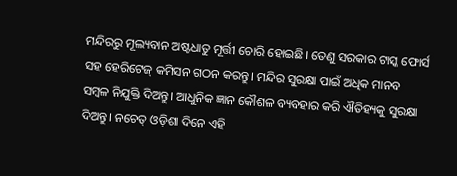ମନ୍ଦିରରୁ ମୂଲ୍ୟବାନ ଅଷ୍ଟଧାତୁ ମୂର୍ତ୍ତୀ ଚୋରି ହୋଇଛି। ତେଣୁ ସରକାର ଟାସ୍କ ଫୋର୍ସ ସହ ହେରିଟେଜ୍‌ କମିସନ ଗଠନ କରନ୍ତୁ। ମନ୍ଦିର ସୁରକ୍ଷା ପାଇଁ ଅଧିକ ମାନବ ସମ୍ବଳ ନିଯୁକ୍ତି ଦିଅନ୍ତୁ। ଆଧୁନିକ ଜ୍ଞାନ କୌଶଳ ବ୍ୟବହାର କରି ଐତିହ୍ୟକୁ ସୁରକ୍ଷା ଦିଅନ୍ତୁ। ନଚେତ୍‌ ଓଡ଼ିଶା ଦିନେ ଏହି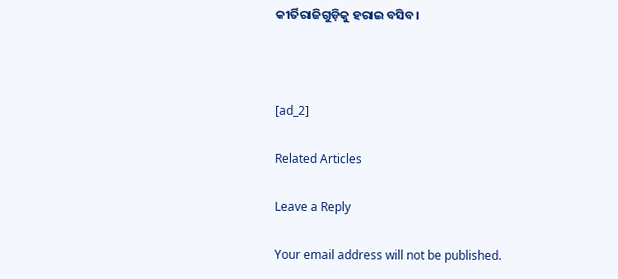କୀର୍ତିରାଜିଗୁଡ଼ିକୁ ହରାଇ ବସିବ।



[ad_2]

Related Articles

Leave a Reply

Your email address will not be published.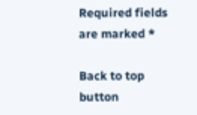Required fields are marked *

Back to top button